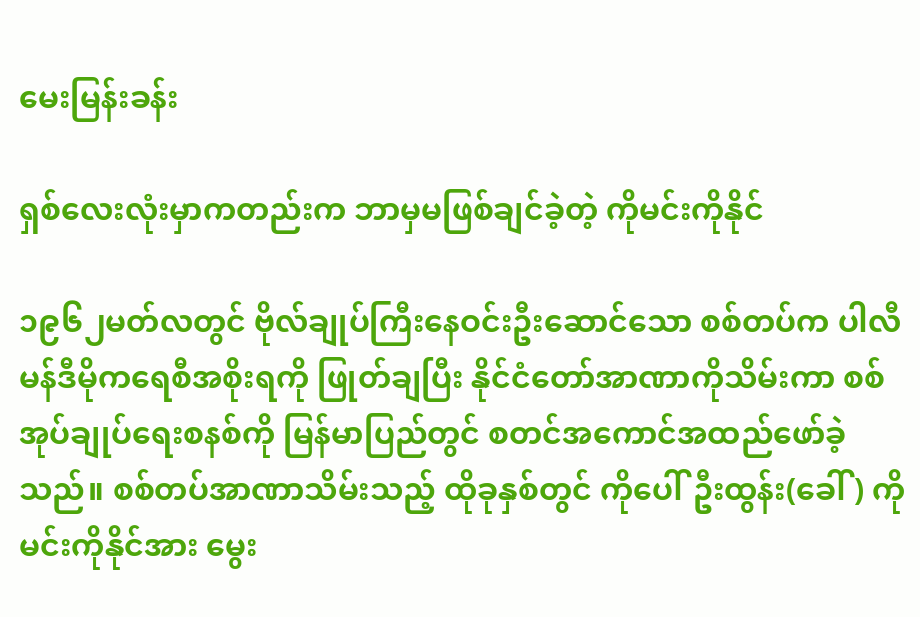မေးမြန်းခန်း

ရှစ်လေးလုံးမှာကတည်းက ဘာမှမဖြစ်ချင်ခဲ့တဲ့ ကိုမင်းကိုနိုင်

၁၉၆၂မတ်လတွင် ဗိုလ်ချုပ်ကြီးနေဝင်းဦးဆောင်သော စစ်တပ်က ပါလီမန်ဒီမိုကရေစီအစိုးရကို ဖြုတ်ချပြီး နိုင်ငံတော်အာဏာကိုသိမ်းကာ စစ်အုပ်ချုပ်ရေးစနစ်ကို မြန်မာပြည်တွင် စတင်အကောင်အထည်ဖော်ခဲ့သည်။ စစ်တပ်အာဏာသိမ်းသည့် ထိုခုနှစ်တွင် ကိုပေါ်ဦးထွန်း(ခေါ်) ကိုမင်းကိုနိုင်အား မွေး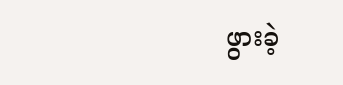ဖွားခဲ့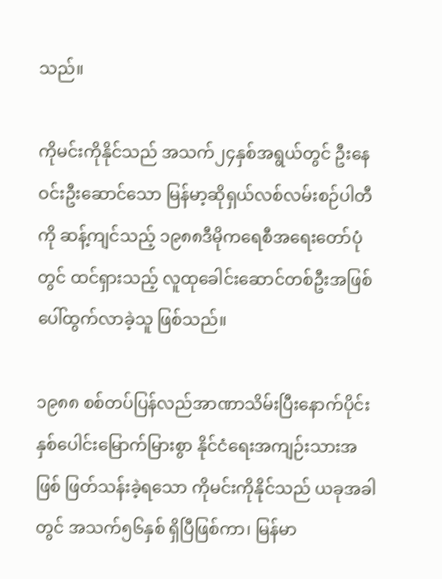သည်။

ကိုမင်းကိုနိုင်သည် အသက်၂၄နှစ်အရွယ်တွင် ဦးနေဝင်းဦးဆောင်သော မြန်မာ့ဆိုရှယ်လစ်လမ်းစဉ်ပါတီကို ဆန့်ကျင်သည့် ၁၉၈၈ဒီမိုကရေစီအရေးတော်ပုံတွင် ထင်ရှားသည့် လူထုခေါင်းဆောင်တစ်ဦးအဖြစ် ပေါ်ထွက်လာခဲ့သူ ဖြစ်သည်။

၁၉၈၈ စစ်တပ်ပြန်လည်အာဏာသိမ်းပြီးနောက်ပိုင်း နှစ်ပေါင်းမြောက်မြားစွာ နိုင်ငံရေးအကျဉ်းသားအဖြစ် ဖြတ်သန်းခဲ့ရသော ကိုမင်းကိုနိုင်သည် ယခုအခါတွင် အသက်၅၆နှစ် ရှိပြီဖြစ်ကာ၊ မြန်မာ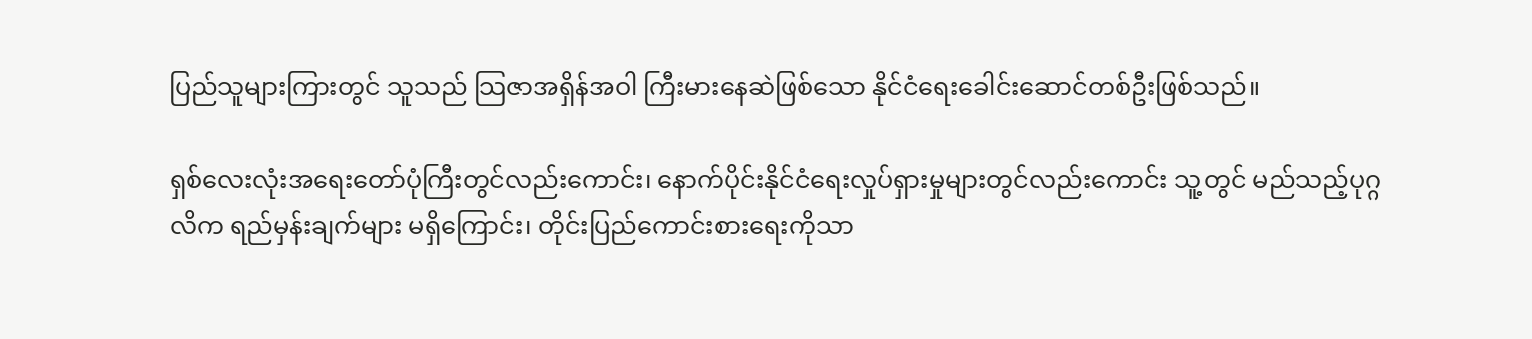ပြည်သူများကြားတွင် သူသည် သြဇာအရှိန်အဝါ ကြီးမားနေဆဲဖြစ်သော နိုင်ငံရေးခေါင်းဆောင်တစ်ဦးဖြစ်သည်။

ရှစ်လေးလုံးအရေးတော်ပုံကြီးတွင်လည်းကောင်း၊ နောက်ပိုင်းနိုင်ငံရေးလှုပ်ရှားမှုများတွင်လည်းကောင်း သူ့တွင် မည်သည့်ပုဂ္ဂလိက ရည်မှန်းချက်များ မရှိကြောင်း၊ တိုင်းပြည်ကောင်းစားရေးကိုသာ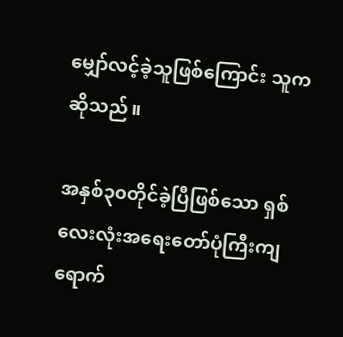မျှော်လင့်ခဲ့သူဖြစ်ကြောင်း သူကဆိုသည်။

အနှစ်၃၀တိုင်ခဲ့ပြီဖြစ်သော ရှစ်လေးလုံးအရေးတော်ပုံကြီးကျရောက်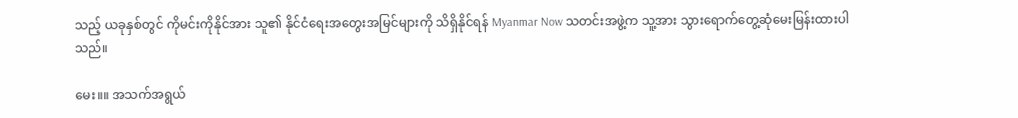သည့် ယခုနှစ်တွင် ကိုမင်းကိုနိုင်အား သူ၏ နိုင်ငံရေးအတွေးအမြင်များကို သိရှိနိုင်ရန် Myanmar Now သတင်းအဖွဲ့က သူ့အား သွားရောက်တွေ့ဆုံမေးမြန်းထားပါသည်။

မေး။။ အသက်အရွယ်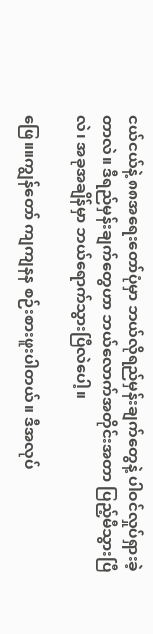ငယ်ငယ်နဲ့ ၈၈အရေးတော်ပုံမှာ ဘယ်လိုရည်မှန်းချက်တွေနဲ့ ပါဝင်လှုပ်ရှားခဲ့တာလဲ။ ဒီရည်မှန်းချက်တွေဟာ ဘယ်လောက်အတိုင်းအတာ ပြည့်မီသွားပြီလဲ၊ အခုအချိန်မှာ ဘယ်ရောက်သွားပြီလဲပေါ့။

ဖြေ။။ကျွန်တော် ကျကျနန စဉ်းစားဖူးပါတယ်။ ဒီအလုပ်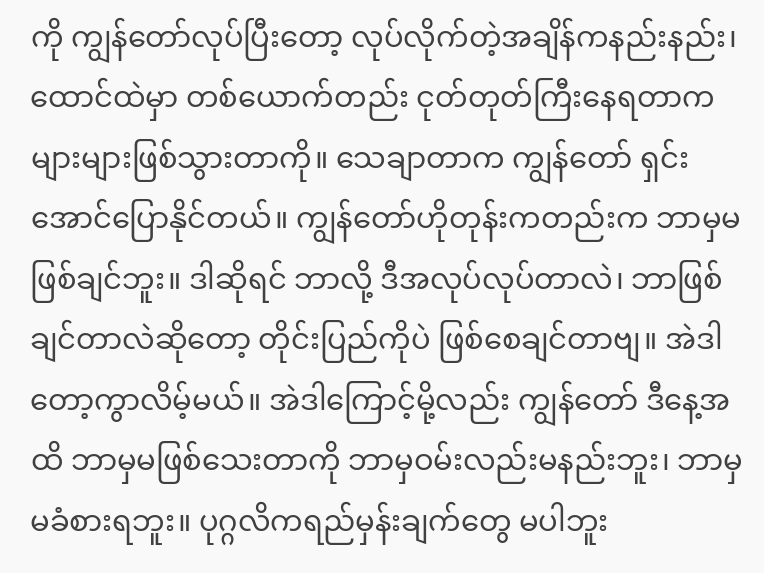ကို ကျွန်တော်လုပ်ပြီးတော့ လုပ်လိုက်တဲ့အချိန်ကနည်းနည်း၊ ထောင်ထဲမှာ တစ်ယောက်တည်း ငုတ်တုတ်ကြီးနေရတာက များများဖြစ်သွားတာကို။ သေချာတာက ကျွန်တော် ရှင်းအောင်ပြောနိုင်တယ်။ ကျွန်တော်ဟိုတုန်းကတည်းက ဘာမှမဖြစ်ချင်ဘူး။ ဒါဆိုရင် ဘာလို့ ဒီအလုပ်လုပ်တာလဲ၊ ဘာဖြစ်ချင်တာလဲဆိုတော့ တိုင်းပြည်ကိုပဲ ဖြစ်စေချင်တာဗျ။ အဲဒါတော့ကွာလိမ့်မယ်။ အဲဒါကြောင့်မို့လည်း ကျွန်တော် ဒီနေ့အထိ ဘာမှမဖြစ်သေးတာကို ဘာမှဝမ်းလည်းမနည်းဘူး၊ ဘာမှမခံစားရဘူး။ ပုဂ္ဂလိကရည်မှန်းချက်တွေ မပါဘူး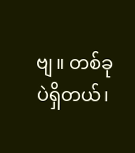ဗျ။ တစ်ခုပဲရှိတယ်၊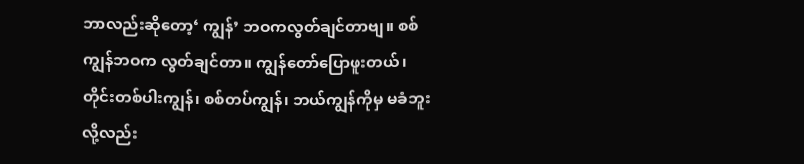ဘာလည်းဆိုတော့‘ ကျွန်’ ဘဝကလွတ်ချင်တာဗျ။ စစ်ကျွန်ဘဝက လွတ်ချင်တာ။ ကျွန်တော်ပြောဖူးတယ်၊တိုင်းတစ်ပါးကျွန်၊ စစ်တပ်ကျွန်၊ ဘယ်ကျွန်ကိုမှ မခံဘူးလို့လည်း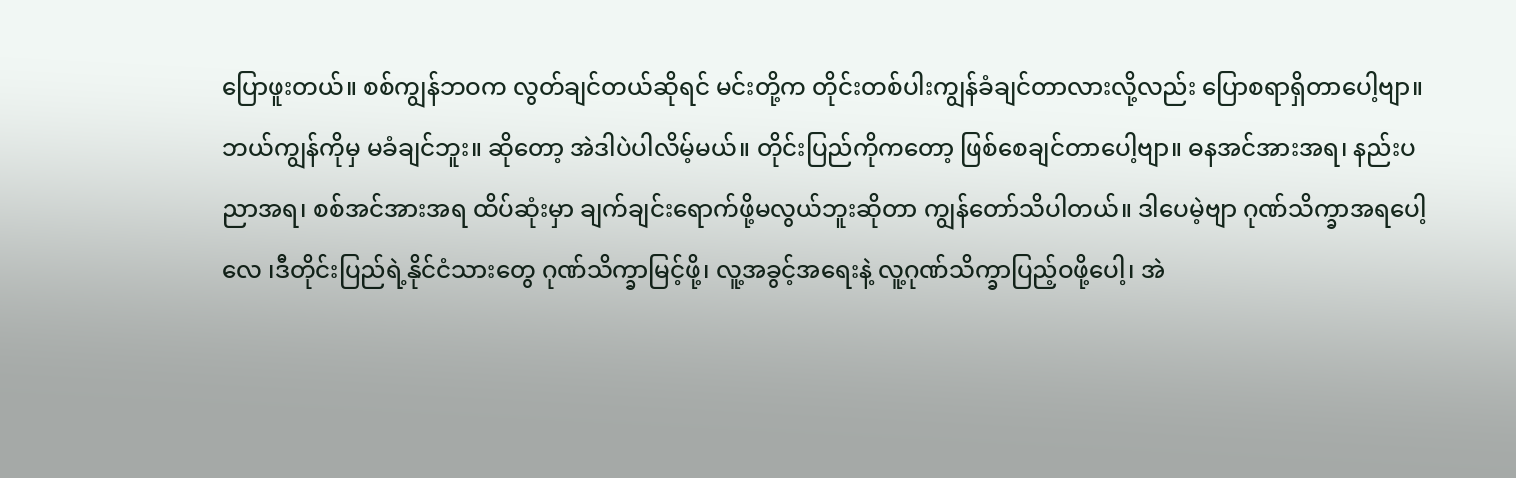ပြောဖူးတယ်။ စစ်ကျွန်ဘဝက လွတ်ချင်တယ်ဆိုရင် မင်းတို့က တိုင်းတစ်ပါးကျွန်ခံချင်တာလားလို့လည်း ပြောစရာရှိတာပေါ့ဗျာ။ ဘယ်ကျွန်ကိုမှ မခံချင်ဘူး။ ဆိုတော့ အဲဒါပဲပါလိမ့်မယ်။ တိုင်းပြည်ကိုကတော့ ဖြစ်စေချင်တာပေါ့ဗျာ။ ဓနအင်အားအရ၊ နည်းပညာအရ၊ စစ်အင်အားအရ ထိပ်ဆုံးမှာ ချက်ချင်းရောက်ဖို့မလွယ်ဘူးဆိုတာ ကျွန်တော်သိပါတယ်။ ဒါပေမဲ့ဗျာ ဂုဏ်သိက္ခာအရပေါ့လေ ၊ဒီတိုင်းပြည်ရဲ့နိုင်ငံသားတွေ ဂုဏ်သိက္ခာမြင့်ဖို့၊ လူ့အခွင့်အရေးနဲ့ လူ့ဂုဏ်သိက္ခာပြည့်ဝဖို့ပေါ့၊ အဲ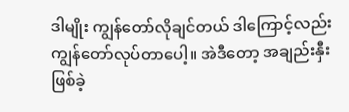ဒါမျိုး ကျွန်တော်လိုချင်တယ် ဒါကြောင့်လည်းကျွန်တော်လုပ်တာပေါ့။ အဲဒီတော့ အချည်းနှီးဖြစ်ခဲ့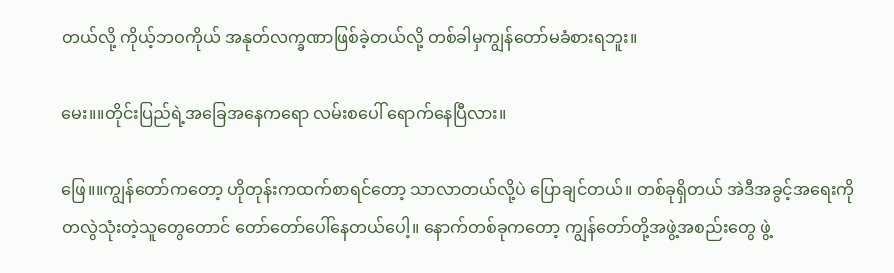တယ်လို့ ကိုယ့်ဘဝကိုယ် အနုတ်လက္ခဏာဖြစ်ခဲ့တယ်လို့ တစ်ခါမှကျွန်တော်မခံစားရဘူး။

မေး။။တိုင်းပြည်ရဲ့အခြေအနေကရော လမ်းစပေါ် ရောက်နေပြီလား။

ဖြေ။။ကျွန်တော်ကတော့ ဟိုတုန်းကထက်စာရင်တော့ သာလာတယ်လို့ပဲ ပြောချင်တယ်။ တစ်ခုရှိတယ် အဲဒီအခွင့်အရေးကို တလွဲသုံးတဲ့သူတွေတောင် တော်တော်ပေါ်နေတယ်ပေါ့။ နောက်တစ်ခုကတော့ ကျွန်တော်တို့အဖွဲ့အစည်းတွေ ဖွဲ့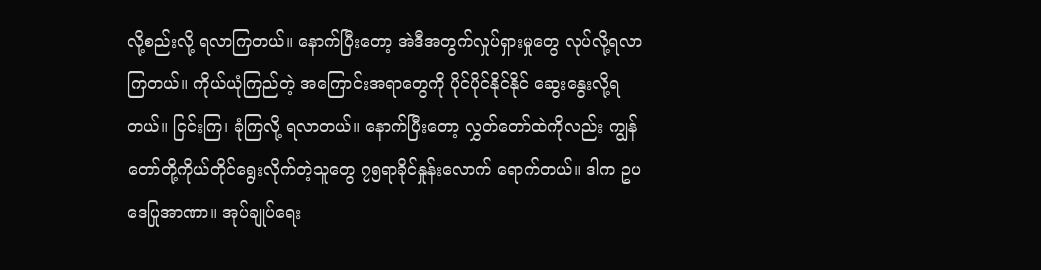လို့စည်းလို့ ရလာကြတယ်။ နောက်ပြီးတော့ အဲဒီအတွက်လှုပ်ရှားမှုတွေ လုပ်လို့ရလာကြတယ်။ ကိုယ်ယုံကြည်တဲ့ အကြောင်းအရာတွေကို ပိုင်ပိုင်နိုင်နိုင် ဆွေးနွေးလို့ရတယ်။ ငြင်းကြ၊ ခုံကြလို့ ရလာတယ်။ နောက်ပြီးတော့ လွှတ်တော်ထဲကိုလည်း ကျွန်တော်တို့ကိုယ်တိုင်ရွေးလိုက်တဲ့သူတွေ ၇၅ရာခိုင်နှုန်းလောက် ရောက်တယ်။ ဒါက ဥပဒေပြုအာဏာ။ အုပ်ချုပ်ရေး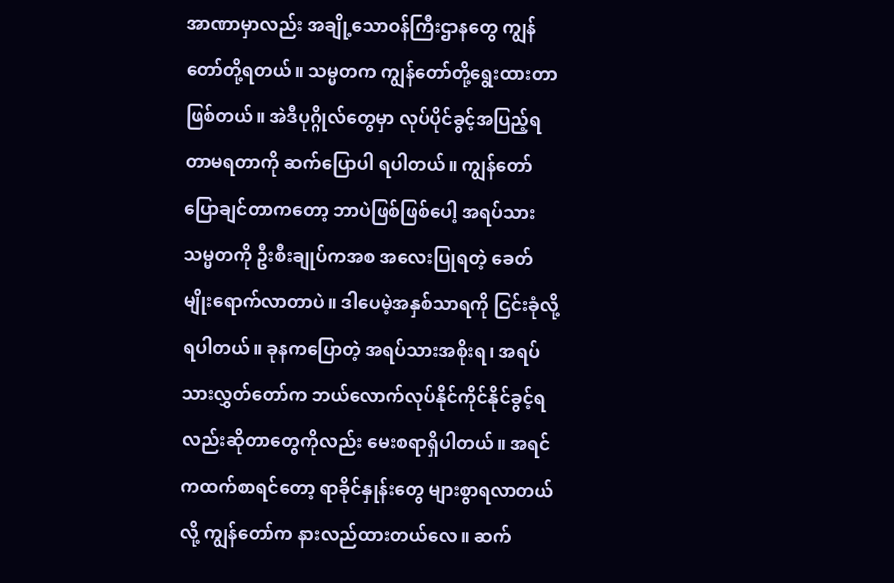အာဏာမှာလည်း အချို့သောဝန်ကြီးဌာနတွေ ကျွန်တော်တို့ရတယ်။ သမ္မတက ကျွန်တော်တို့ရွေးထားတာ ဖြစ်တယ်။ အဲဒီပုဂ္ဂိုလ်တွေမှာ လုပ်ပိုင်ခွင့်အပြည့်ရတာမရတာကို ဆက်ပြောပါ ရပါတယ်။ ကျွန်တော်ပြောချင်တာကတော့ ဘာပဲဖြစ်ဖြစ်ပေါ့ အရပ်သားသမ္မတကို ဦးစီးချုပ်ကအစ အလေးပြုရတဲ့ ခေတ်မျိုးရောက်လာတာပဲ။ ဒါပေမဲ့အနှစ်သာရကို ငြင်းခုံလို့ရပါတယ်။ ခုနကပြောတဲ့ အရပ်သားအစိုးရ၊ အရပ်သားလွှတ်တော်က ဘယ်လောက်လုပ်နိုင်ကိုင်နိုင်ခွင့်ရလည်းဆိုတာတွေကိုလည်း မေးစရာရှိပါတယ်။ အရင်ကထက်စာရင်တော့ ရာခိုင်နှုန်းတွေ များစွာရလာတယ်လို့ ကျွန်တော်က နားလည်ထားတယ်လေ။ ဆက်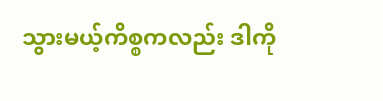သွားမယ့်ကိစ္စကလည်း ဒါကို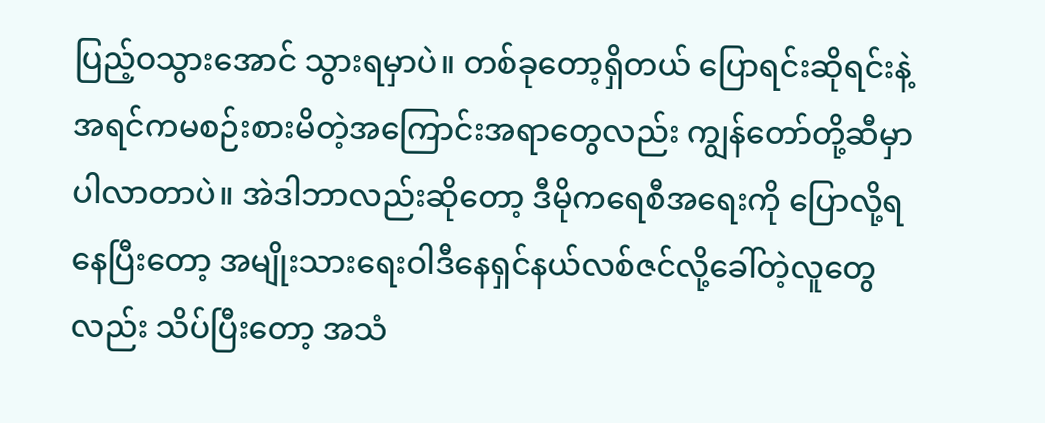ပြည့်ဝသွားအောင် သွားရမှာပဲ။ တစ်ခုတော့ရှိတယ် ပြောရင်းဆိုရင်းနဲ့ အရင်ကမစဉ်းစားမိတဲ့အကြောင်းအရာတွေလည်း ကျွန်တော်တို့ဆီမှာ ပါလာတာပဲ။ အဲဒါဘာလည်းဆိုတော့ ဒီမိုကရေစီအရေးကို ပြောလို့ရနေပြီးတော့ အမျိုးသားရေးဝါဒီနေရှင်နယ်လစ်ဇင်လို့ခေါ်တဲ့လူတွေလည်း သိပ်ပြီးတော့ အသံ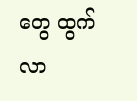တွေ ထွက်လာ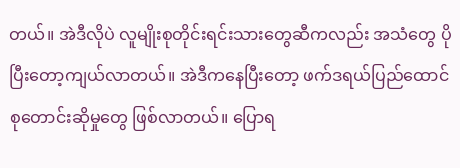တယ်။ အဲဒီလိုပဲ လူမျိုးစုတိုင်းရင်းသားတွေဆီကလည်း အသံတွေ ပိုပြီးတော့ကျယ်လာတယ်။ အဲဒီကနေပြီးတော့ ဖက်ဒရယ်ပြည်ထောင်စုတောင်းဆိုမှုတွေ ဖြစ်လာတယ်။ ပြောရ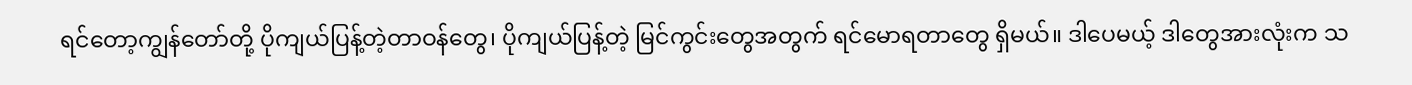ရင်တော့ကျွန်တော်တို့ ပိုကျယ်ပြန့်တဲ့တာဝန်တွေ၊ ပိုကျယ်ပြန့်တဲ့ မြင်ကွင်းတွေအတွက် ရင်မောရတာတွေ ရှိမယ်။ ဒါပေမယ့် ဒါတွေအားလုံးက သ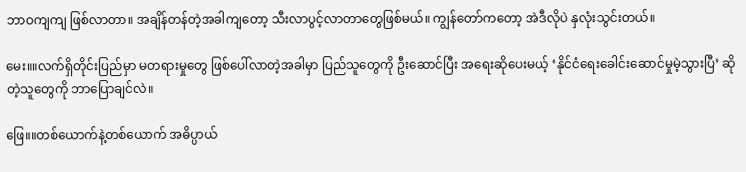ဘာဝကျကျ ဖြစ်လာတာ။ အချိန်တန်တဲ့အခါကျတော့ သီးလာပွင့်လာတာတွေဖြစ်မယ်။ ကျွန်တော်ကတော့ အဲဒီလိုပဲ နှလုံးသွင်းတယ်။

မေး။။လက်ရှိတိုင်းပြည်မှာ မတရားမှုတွေ ဖြစ်ပေါ်လာတဲ့အခါမှာ ပြည်သူတွေကို ဦးဆောင်ပြီး အရေးဆိုပေးမယ့် ‘နိုင်ငံရေးခေါင်းဆောင်မှုမဲ့သွားပြီ’ ဆိုတဲ့သူတွေကို ဘာပြောချင်လဲ။

ဖြေ။။တစ်ယောက်နဲ့တစ်ယောက် အဓိပ္ပာယ်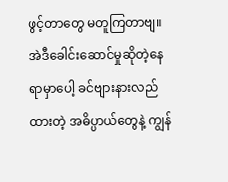ဖွင့်တာတွေ မတူကြတာဗျ။ အဲဒီခေါင်းဆောင်မှုဆိုတဲ့နေရာမှာပေါ့ ခင်ဗျားနားလည်ထားတဲ့ အဓိပ္ပာယ်တွေနဲ့ ကျွန်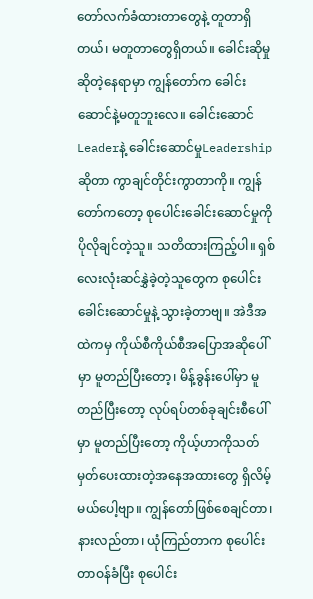တော်လက်ခံထားတာတွေနဲ့ တူတာရှိတယ်၊ မတူတာတွေရှိတယ်။ ခေါင်းဆိုမှုဆိုတဲ့နေရာမှာ ကျွန်တော်က ခေါင်းဆောင်နဲ့မတူဘူးလေ။ ခေါင်းဆောင်Leaderနဲ့ ခေါင်းဆောင်မှုLeadership ဆိုတာ ကွာချင်တိုင်းကွာတာကို။ ကျွန်တော်ကတော့ စုပေါင်းခေါင်းဆောင်မှုကို ပိုလိုချင်တဲ့သူ။ သတိထားကြည့်ပါ။ ရှစ်လေးလုံးဆင်နွှဲခဲ့တဲ့သူတွေက စုပေါင်းခေါင်းဆောင်မှုနဲ့ သွားခဲ့တာဗျ။ အဲဒီအထဲကမှ ကိုယ်စီကိုယ်စီအပြောအဆိုပေါ်မှာ မူတည်ပြီးတော့၊ မိန့်ခွန်းပေါ်မှာ မူတည်ပြီးတော့ လုပ်ရပ်တစ်ခုချင်းစီပေါ်မှာ မူတည်ပြီးတော့ ကိုယ့်ဟာကိုသတ်မှတ်ပေးထားတဲ့အနေအထားတွေ ရှိလိမ့်မယ်ပေါ့ဗျာ။ ကျွန်တော်ဖြစ်စေချင်တာ၊ နားလည်တာ၊ ယုံကြည်တာက စုပေါင်းတာဝန်ခံပြီး စုပေါင်း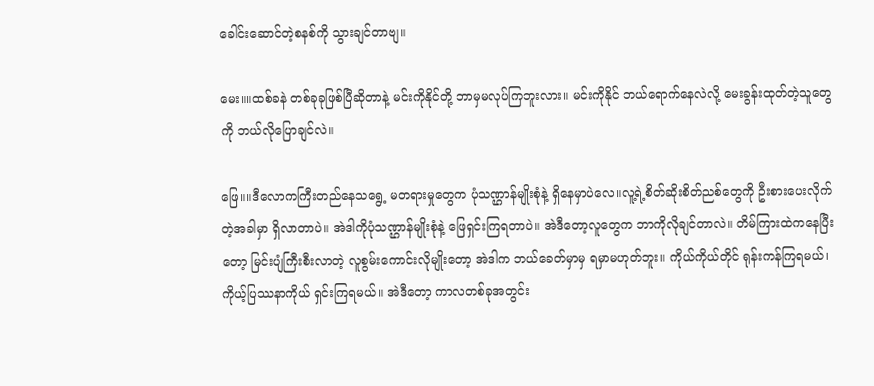ခေါင်းဆောင်တဲ့စနစ်ကို သွားချင်တာဗျ။

မေး။။ထစ်ခနဲ တစ်ခုခုဖြစ်ပြီဆိုတာနဲ့ မင်းကိုနိုင်တို့ ဘာမှမလုပ်ကြဘူးလား။ မင်းကိုနိုင် ဘယ်ရောက်နေလဲလို့ မေးခွန်းထုတ်တဲ့သူတွေကို ဘယ်လိုပြောချင်လဲ။

ဖြေ။။ဒီလောကကြီးတည်နေသရွေ့ မတရားမှုတွေက ပုံသဏ္ဌာန်မျိုးစုံနဲ့ ရှိနေမှာပဲလေ။လူ့ရဲ့စိတ်ဆိုးစိတ်ညစ်တွေကို ဦးစားပေးလိုက်တဲ့အခါမှာ ရှိလာတာပဲ။ အဲဒါကိုပုံသဏ္ဌာန်မျိုးစုံနဲ့ ဖြေရှင်းကြရတာပဲ။ အဲဒီတော့လူတွေက ဘာကိုလိုချင်တာလဲ။ တိမ်ကြားထဲကနေပြီးတော့ မြင်းပျံကြီးစီးလာတဲ့ လူစွမ်းကောင်းလိုမျိုးတော့ အဲဒါက ဘယ်ခေတ်မှာမှ ရမှာမဟုတ်ဘူး။ ကိုယ်ကိုယ်တိုင် ရုန်းကန်ကြရမယ်၊ ကိုယ့်ပြဿနာကိုယ် ရှင်းကြရမယ်။ အဲဒီတော့ ကာလတစ်ခုအတွင်း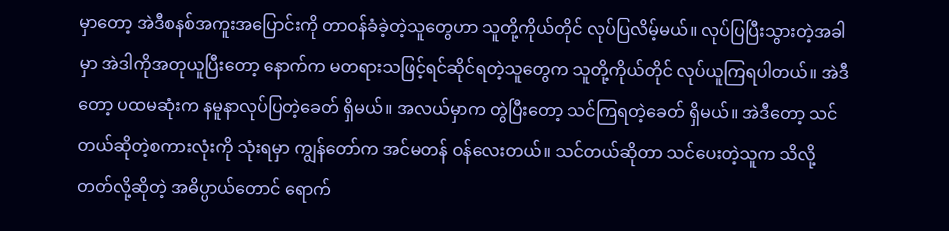မှာတော့ အဲဒီစနစ်အကူးအပြောင်းကို တာဝန်ခံခဲ့တဲ့သူတွေဟာ သူတို့ကိုယ်တိုင် လုပ်ပြလိမ့်မယ်။ လုပ်ပြပြီးသွားတဲ့အခါမှာ အဲဒါကိုအတုယူပြီးတော့ နောက်က မတရားသဖြင့်ရင်ဆိုင်ရတဲ့သူတွေက သူတို့ကိုယ်တိုင် လုပ်ယူကြရပါတယ်။ အဲဒီတော့ ပထမဆုံးက နမူနာလုပ်ပြတဲ့ခေတ် ရှိမယ်။ အလယ်မှာက တွဲပြီးတော့ သင်ကြရတဲ့ခေတ် ရှိမယ်။ အဲဒီတော့ သင်တယ်ဆိုတဲ့စကားလုံးကို သုံးရမှာ ကျွန်တော်က အင်မတန် ဝန်လေးတယ်။ သင်တယ်ဆိုတာ သင်ပေးတဲ့သူက သိလို့တတ်လို့ဆိုတဲ့ အဓိပ္ပာယ်တောင် ရောက်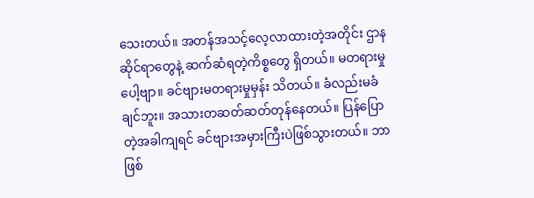သေးတယ်။ အတန်အသင့်လေ့လာထားတဲ့အတိုင်း ဌာနဆိုင်ရာတွေနဲ့ ဆက်ဆံရတဲ့ကိစ္စတွေ ရှိတယ်။ မတရားမှုပေါ့ဗျာ။ ခင်ဗျားမတရားမှုမှန်း သိတယ်။ ခံလည်းမခံချင်ဘူး။ အသားတဆတ်ဆတ်တုန်နေတယ်။ ပြန်ပြောတဲ့အခါကျရင် ခင်ဗျားအမှားကြီးပဲဖြစ်သွားတယ်။ ဘာဖြစ်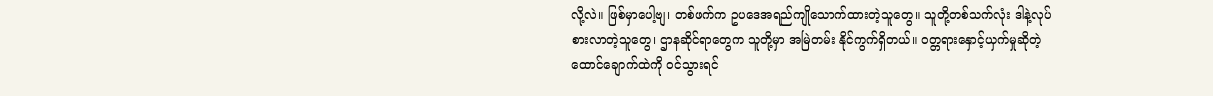လို့လဲ။ ဖြစ်မှာပေါ့ဗျ၊ တစ်ဖက်က ဥပဒေအရည်ကျိုသောက်ထားတဲ့သူတွေ။ သူတို့တစ်သက်လုံး ဒါနဲ့လုပ်စားလာတဲ့သူတွေ၊ ဌာနဆိုင်ရာတွေက သူတို့မှာ အမြဲတမ်း နိုင်ကွက်ရှိတယ်။ ဝတ္တရားနှောင့်ယှက်မှုဆိုတဲ့ ထောင်ချောက်ထဲကို ဝင်သွားရင်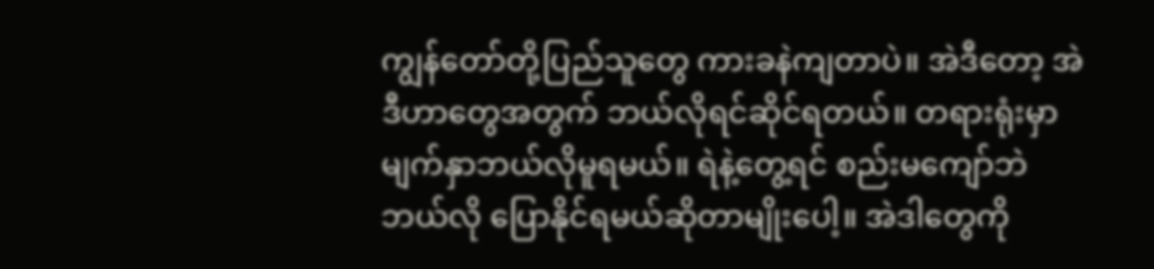ကျွန်တော်တို့ပြည်သူတွေ ကားခနဲကျတာပဲ။ အဲဒီတော့ အဲဒီဟာတွေအတွက် ဘယ်လိုရင်ဆိုင်ရတယ်။ တရားရုံးမှာ မျက်နှာဘယ်လိုမူရမယ်။ ရဲနဲ့တွေ့ရင် စည်းမကျော်ဘဲ ဘယ်လို ပြောနိုင်ရမယ်ဆိုတာမျိုးပေါ့။ အဲဒါတွေကို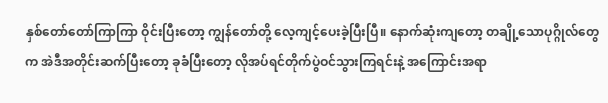နှစ်တော်တော်ကြာကြာ ဝိုင်းပြီးတော့ ကျွန်တော်တို့ လေ့ကျင့်ပေးခဲ့ပြီးပြီ။ နောက်ဆုံးကျတော့ တချို့သောပုဂ္ဂိုလ်တွေက အဲဒီအတိုင်းဆက်ပြီးတော့ ခုခံပြီးတော့ လိုအပ်ရင်တိုက်ပွဲဝင်သွားကြရင်းနဲ့ အကြောင်းအရာ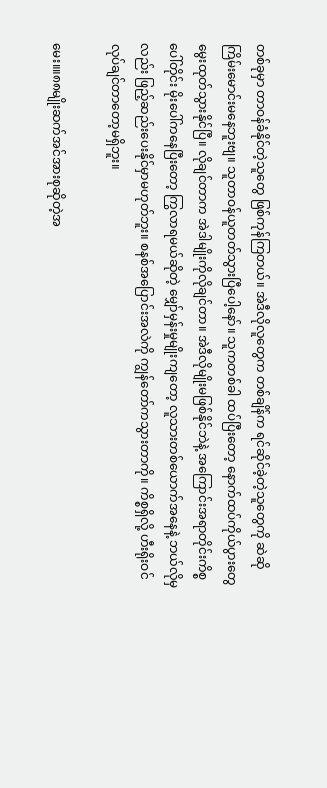တစ်ခုမှာ တာဝန်ခံနိုင်တဲ့သူတွေ ဖြစ်ကုန်ကြတယ်။ အဲဒီလိုလူတွေက တစ်ချိန်က ရင်ဆိုင်ခဲ့တဲ့သူတွေကို ဆဲဆိုကြိမ်းမောင်းမနေဘူးဗျ။ သူတာဝန်ယူတတ်သွားပြီပေါ့နော်။ သူကတစ်ခါ ထပ်ပြီးတော့ နောက်ထပ်ကိုယ်ပွားတွေ မွေးထုတ်သွားနိုင်ပြီ။ လိုချင်တာက အဲဒါမျိုးကိုလိုချင်တာ။ အဲဒီလိုမျိုးမဖြစ်နိုင်ဘဲနဲ့ အကြောင်းအရာတိုင်းကိစ္စပေါ်တိုင်း မိုးပေါ်ကနေပြီးတော့ ကြွလာရမယ်ဆိုတဲ့ မျှော်မှန်းမှုမျိုးကျတော့ လူသားတစ်ယောက်အနေနဲ့ ဘယ်လိုမှလည်း ဖြည့်ဆည်းပေးနိုင်မှာမဟုတ်ဘူး။ စနစ်အပြောင်းအလဲကို ကျွန်တော်ကသွားတာကို။ ကိစ္စရှိလို့ ဟီးရိုးဝင်လုပ်ချင်တာတော့မရှိဘူး။

မေး။။၈၈မျိုးဆက်အင်အားစုဆိုတဲ့အ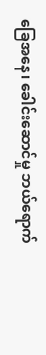ခြေအနေ၊ ခေါင်းဆောင်မှု ဘယ်ရောက်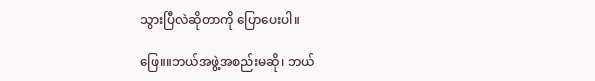သွားပြီလဲဆိုတာကို ပြောပေးပါ။

ဖြေ။။ဘယ်အဖွဲ့အစည်းမဆို၊ ဘယ်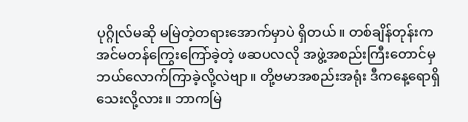ပုဂ္ဂိုလ်မဆို မမြဲတဲ့တရားအောက်မှာပဲ ရှိတယ်။ တစ်ချိန်တုန်းက အင်မတန်ကြွေးကြော်ခဲ့တဲ့ ဖဆပလလို အဖွဲ့အစည်းကြီးတောင်မှ ဘယ်လောက်ကြာခဲ့လို့လဲဗျာ။ တို့ဗမာအစည်းအရုံး ဒီကနေ့ရောရှိသေးလို့လား။ ဘာကမြဲ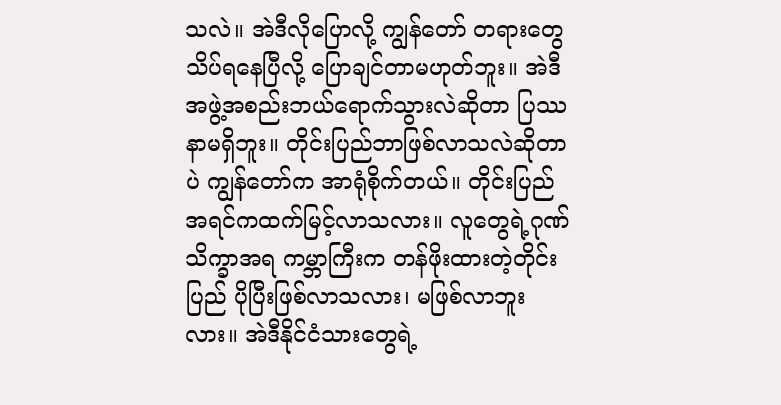သလဲ။ အဲဒီလိုပြောလို့ ကျွန်တော် တရားတွေသိပ်ရနေပြီလို့ ပြောချင်တာမဟုတ်ဘူး။ အဲဒီအဖွဲ့အစည်းဘယ်ရောက်သွားလဲဆိုတာ ပြဿနာမရှိဘူး။ တိုင်းပြည်ဘာဖြစ်လာသလဲဆိုတာပဲ ကျွန်တော်က အာရုံစိုက်တယ်။ တိုင်းပြည် အရင်ကထက်မြင့်လာသလား။ လူတွေရဲ့ဂုဏ်သိက္ခာအရ ကမ္ဘာကြီးက တန်ဖိုးထားတဲ့တိုင်းပြည် ပိုပြီးဖြစ်လာသလား၊ မဖြစ်လာဘူးလား။ အဲဒီနိုင်ငံသားတွေရဲ့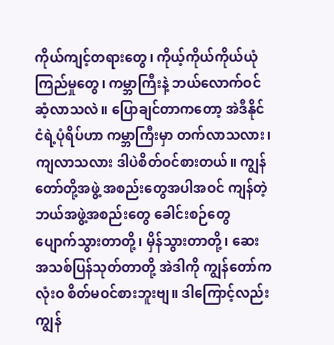ကိုယ်ကျင့်တရားတွေ၊ ကိုယ့်ကိုယ်ကိုယ်ယုံကြည်မှုတွေ၊ ကမ္ဘာကြီးနဲ့ ဘယ်လောက်ဝင်ဆံ့လာသလဲ။ ပြောချင်တာကတော့ အဲဒီနိုင်ငံရဲ့ပုံရိပ်ဟာ ကမ္ဘာကြီးမှာ တက်လာသလား၊ ကျလာသလား ဒါပဲစိတ်ဝင်စားတယ်။ ကျွန်တော်တို့အဖွဲ့ အစည်းတွေအပါအဝင် ကျန်တဲ့ဘယ်အဖွဲ့အစည်းတွေ ခေါင်းစဉ်တွေ ပျောက်သွားတာတို့၊ မှိန်သွားတာတို့၊ ဆေးအသစ်ပြန်သုတ်တာတို့ အဲဒါကို ကျွန်တော်က လုံးဝ စိတ်မဝင်စားဘူးဗျ။ ဒါကြောင့်လည်း ကျွန်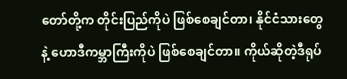တော်တို့က တိုင်းပြည်ကိုပဲ ဖြစ်စေချင်တာ၊ နိုင်ငံသားတွေနဲ့ ဟောဒီကမ္ဘာကြီးကိုပဲ ဖြစ်စေချင်တာ။ ကိုယ်ဆိုတဲ့ဒီရုပ်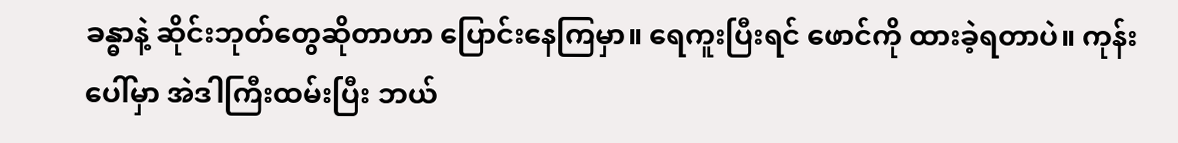ခန္ဓာနဲ့ ဆိုင်းဘုတ်တွေဆိုတာဟာ ပြောင်းနေကြမှာ။ ရေကူးပြီးရင် ဖောင်ကို ထားခဲ့ရတာပဲ။ ကုန်းပေါ်မှာ အဲဒါကြီးထမ်းပြီး ဘယ်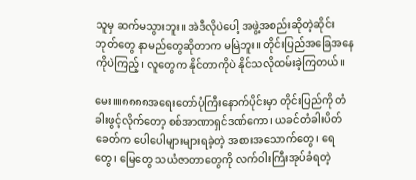သူမှ ဆက်မသွားဘူး။ အဲဒီလိုပဲပေါ့ အဖွဲ့အစည်းဆိုတဲ့ဆိုင်းဘုတ်တွေ နာမည်တွေဆိုတာက မမြဲဘူး။ တိုင်းပြည်အခြေအနေကိုပဲကြည့်၊ လူတွေက နိုင်တာကိုပဲ နိုင်သလိုထမ်းခဲ့ကြတယ်။

မေး။။၈၈၈၈အရေးတော်ပုံကြီးနောက်ပိုင်းမှာ တိုင်းပြည်ကို တံခါးဖွင့်လိုက်တော့ စစ်အာဏာရှင်ဒဏ်ကော၊ ယခင်တံခါးပိတ်ခေတ်က ပေါပေါများများရခဲ့တဲ့ အစားအသောက်တွေ၊ ရေတွေ၊ မြေတွေ သယံဇာတာတွေကို လက်ဝါးကြီးအုပ်ခံရတဲ့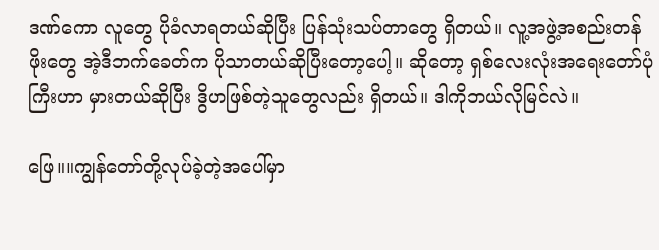ဒဏ်ကော လူတွေ ပိုခံလာရတယ်ဆိုပြီး ပြန်သုံးသပ်တာတွေ ရှိတယ်။ လူ့အဖွဲ့အစည်းတန်ဖိုးတွေ အဲ့ဒီဘက်ခေတ်က ပိုသာတယ်ဆိုပြီးတော့ပေါ့။ ဆိုတော့ ရှစ်လေးလုံးအရေးတော်ပုံကြီးဟာ မှားတယ်ဆိုပြီး ဒွိဟဖြစ်တဲ့သူတွေလည်း ရှိတယ်။ ဒါကိုဘယ်လိုမြင်လဲ။

ဖြေ။။ကျွန်တော်တို့လုပ်ခဲ့တဲ့အပေါ်မှာ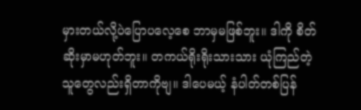မှားတယ်လို့ပဲပြောပလေ့စေ ဘာမှမဖြစ်ဘူး။ ဒါကို စိတ်ဆိုးမှာမဟုတ်ဘူး။ တကယ်ရိုးရိုးသားသား ယုံကြည်တဲ့သူတွေလည်းရှိတာကိုဗျ။ ဒါပေမယ့် နံပါတ်တစ်ပြန်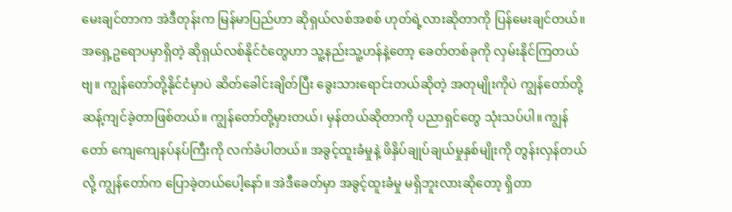မေးချင်တာက အဲဒီတုန်းက မြန်မာပြည်ဟာ ဆိုရှယ်လစ်အစစ် ဟုတ်ရဲ့လားဆိုတာကို ပြန်မေးချင်တယ်။ အရှေ့ဥရောပမှာရှိတဲ့ ဆိုရှယ်လစ်နိုင်ငံတွေဟာ သူ့နည်းသူ့ဟန်နဲ့တော့ ခေတ်တစ်ခုကို လှမ်းနိုင်ကြတယ်ဗျ။ ကျွန်တော်တို့နိုင်ငံမှာပဲ ဆိတ်ခေါင်းချိတ်ပြီး ခွေးသားရောင်းတယ်ဆိုတဲ့ အတုမျိုးကိုပဲ ကျွန်တော်တို့ ဆန့်ကျင်ခဲ့တာဖြစ်တယ်။ ကျွန်တော်တို့မှားတယ်၊ မှန်တယ်ဆိုတာကို ပညာရှင်တွေ သုံးသပ်ပါ။ ကျွန်တော် ကျေကျေနပ်နပ်ကြီးကို လက်ခံပါတယ်။ အခွင့်ထူးခံမှုနဲ့ ဖိနှိပ်ချုပ်ချယ်မှုနှစ်မျိုးကို တွန်းလှန်တယ်လို့ ကျွန်တော်က ပြောခဲ့တယ်ပေါ့နော်။ အဲဒီခေတ်မှာ အခွင့်ထူးခံမှု မရှိဘူးလားဆိုတော့ ရှိတာ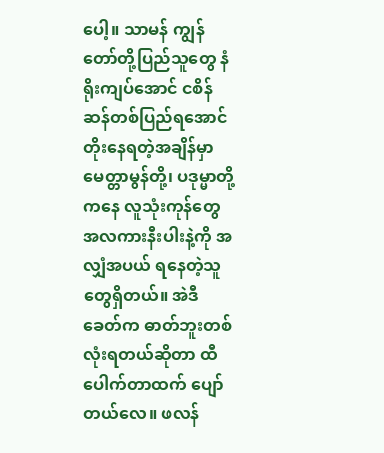ပေါ့။ သာမန် ကျွန်တော်တို့ပြည်သူတွေ နံရိုးကျပ်အောင် ငစိန်ဆန်တစ်ပြည်ရအောင် တိုးနေရတဲ့အချိန်မှာ မေတ္တာမွန်တို့၊ ပဒုမ္မာတို့ကနေ လူသုံးကုန်တွေ အလကားနီးပါးနဲ့ကို အလျှံအပယ် ရနေတဲ့သူတွေရှိတယ်။ အဲဒီခေတ်က ဓာတ်ဘူးတစ်လုံးရတယ်ဆိုတာ ထီပေါက်တာထက် ပျော်တယ်လေ။ ဖလန်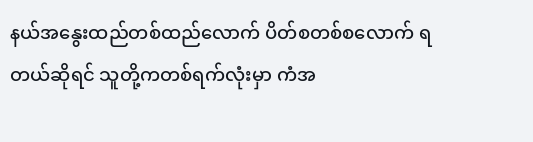နယ်အနွေးထည်တစ်ထည်လောက် ပိတ်စတစ်စလောက် ရတယ်ဆိုရင် သူတို့ကတစ်ရက်လုံးမှာ ကံအ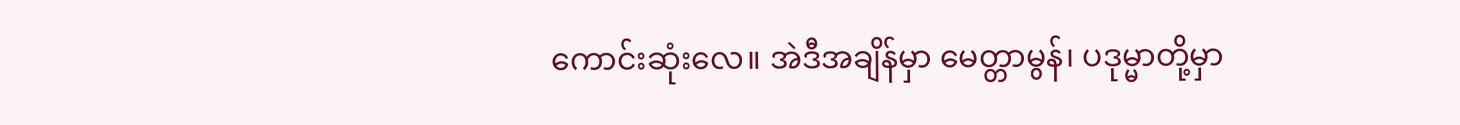ကောင်းဆုံးလေ။ အဲဒီအချိန်မှာ မေတ္တာမွန်၊ ပဒုမ္မာတို့မှာ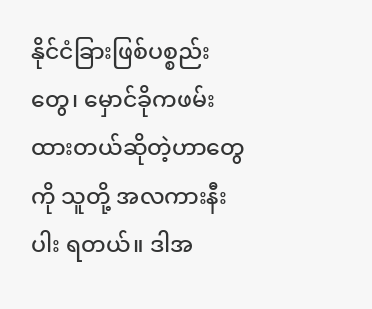နိုင်ငံခြားဖြစ်ပစ္စည်းတွေ၊ မှောင်ခိုကဖမ်းထားတယ်ဆိုတဲ့ဟာတွေကို သူတို့ အလကားနီးပါး ရတယ်။ ဒါအ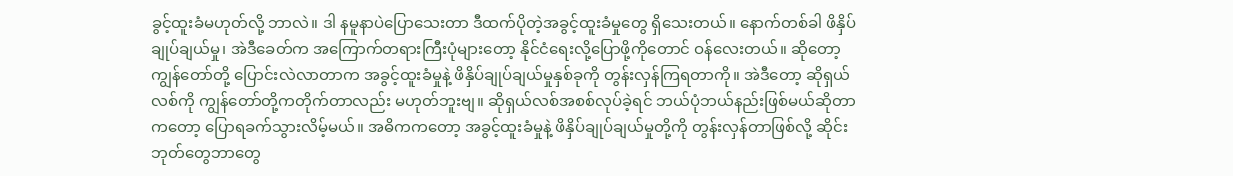ခွင့်ထူးခံမဟုတ်လို့ ဘာလဲ။ ဒါ နမူနာပဲပြောသေးတာ ဒီထက်ပိုတဲ့အခွင့်ထူးခံမှုတွေ ရှိသေးတယ်။ နောက်တစ်ခါ ဖိနှိပ်ချုပ်ချယ်မှု၊ အဲဒီခေတ်က အကြောက်တရားကြီးပုံများတော့ နိုင်ငံရေးလို့ပြောဖို့ကိုတောင် ဝန်လေးတယ်။ ဆိုတော့ ကျွန်တော်တို့ ပြောင်းလဲလာတာက အခွင့်ထူးခံမှုနဲ့ ဖိနှိပ်ချုပ်ချယ်မှုနှစ်ခုကို တွန်းလှန်ကြရတာကို။ အဲဒီတော့ ဆိုရှယ်လစ်ကို ကျွန်တော်တို့ကတိုက်တာလည်း မဟုတ်ဘူးဗျ။ ဆိုရှယ်လစ်အစစ်လုပ်ခဲ့ရင် ဘယ်ပုံဘယ်နည်းဖြစ်မယ်ဆိုတာကတော့ ပြောရခက်သွားလိမ့်မယ်။ အဓိကကတော့ အခွင့်ထူးခံမှုနဲ့ ဖိနှိပ်ချုပ်ချယ်မှုတို့ကို တွန်းလှန်တာဖြစ်လို့ ဆိုင်းဘုတ်တွေဘာတွေ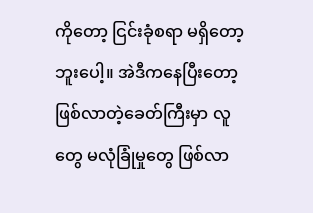ကိုတော့ ငြင်းခုံစရာ မရှိတော့ဘူးပေါ့။ အဲဒီကနေပြီးတော့ ဖြစ်လာတဲ့ခေတ်ကြီးမှာ လူတွေ မလုံခြုံမှုတွေ ဖြစ်လာ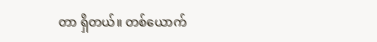တာ ရှိတယ်။ တစ်ယောက်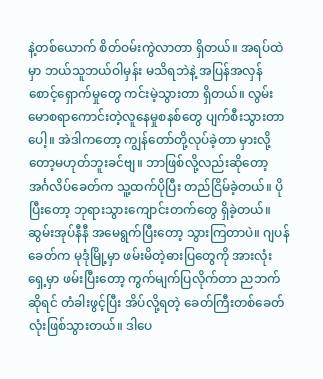နဲ့တစ်ယောက် စိတ်ဝမ်းကွဲလာတာ ရှိတယ်။ အရပ်ထဲမှာ ဘယ်သူဘယ်ဝါမှန်း မသိရဘဲနဲ့ အပြန်အလှန်စောင့်ရှောက်မှုတွေ ကင်းမဲ့သွားတာ ရှိတယ်။ လွမ်းမောစရာကောင်းတဲ့လူနေမှုစနစ်တွေ ပျက်စီးသွားတာပေါ့။ အဲဒါကတော့ ကျွန်တော်တို့လုပ်ခဲ့တာ မှားလို့တော့မဟုတ်ဘူးခင်ဗျ။ ဘာဖြစ်လို့လည်းဆိုတော့ အင်္ဂလိပ်ခေတ်က သူ့ထက်ပိုပြီး တည်ငြိမ်ခဲ့တယ်။ ပိုပြီးတော့ ဘုရားသွားကျောင်းတက်တွေ ရှိခဲ့တယ်။ ဆွမ်းအုပ်နီနီ အမေရွက်ပြီးတော့ သွားကြတာပဲ။ ဂျပန်ခေတ်က မုဒုံမြို့မှာ ဖမ်းမိတဲ့ဓားပြတွေကို အားလုံးရှေ့မှာ ဖမ်းပြီးတော့ ကွက်မျက်ပြလိုက်တာ ညဘက်ဆိုရင် တံခါးဖွင့်ပြီး အိပ်လို့ရတဲ့ ခေတ်ကြီးတစ်ခေတ်လုံးဖြစ်သွားတယ်။ ဒါပေ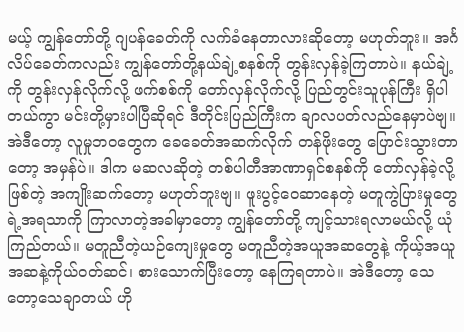မယ့် ကျွန်တော်တို့ ဂျပန်ခေတ်ကို လက်ခံနေတာလားဆိုတော့ မဟုတ်ဘူး။ အင်္ဂလိပ်ခေတ်ကလည်း ကျွန်တော်တို့နယ်ချဲ့စနစ်ကို တွန်းလှန်ခဲ့ကြတာပဲ။ နယ်ချဲ့ကို တွန်းလှန်လိုက်လို့ ဖက်စစ်ကို တော်လှန်လိုက်လို့ ပြည်တွင်းသူပုန်ကြီး ရှိပါတယ်ကွာ မင်းတို့မှားပါပြီဆိုရင် ဒီတိုင်းပြည်ကြီးက ချာလပတ်လည်နေမှာပဲဗျ။ အဲဒီတော့ လူမှုဘဝတွေက ခေခေတ်အဆက်လိုက် တန်ဖိုးတွေ ပြောင်းသွားတာတော့ အမှန်ပဲ။ ဒါက မဆလဆိုတဲ့ တစ်ပါတီအာဏာရှင်စနစ်ကို တော်လှန်ခဲ့လို့ဖြစ်တဲ့ အကျိုးဆက်တော့ မဟုတ်ဘူးဗျ။ ဖူးပွင့်ဝေဆာနေတဲ့ မတူကွဲပြားမှုတွေရဲ့အရသာကို ကြာလာတဲ့အခါမှာတော့ ကျွန်တော်တို့ ကျင့်သားရလာမယ်လို့ ယုံကြည်တယ်။ မတူညီတဲ့ယဉ်ကျေးမှုတွေ မတူညီတဲ့အယူအဆတွေနဲ့ ကိုယ့်အယူအဆနဲ့ကိုယ်ဝတ်ဆင်၊ စားသောက်ပြီးတော့ နေကြရတာပဲ။ အဲဒီတော့ သေတော့သေချာတယ် ဟို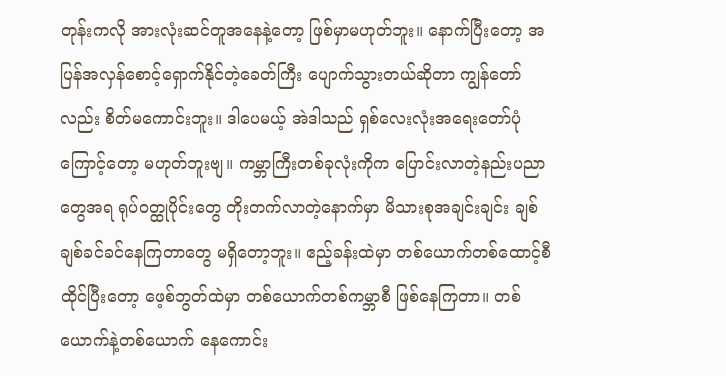တုန်းကလို အားလုံးဆင်တူအနေနဲ့တော့ ဖြစ်မှာမဟုတ်ဘူး။ နောက်ပြီးတော့ အပြန်အလှန်စောင့်ရှောက်နိုင်တဲ့ခေတ်ကြီး ပျောက်သွားတယ်ဆိုတာ ကျွန်တော်လည်း စိတ်မကောင်းဘူး။ ဒါပေမယ့် အဲဒါသည် ရှစ်လေးလုံးအရေးတော်ပုံကြောင့်တော့ မဟုတ်ဘူးဗျ။ ကမ္ဘာကြီးတစ်ခုလုံးကိုက ပြောင်းလာတဲ့နည်းပညာတွေအရ ရုပ်ဝတ္ထုပိုင်းတွေ တိုးတက်လာတဲ့နောက်မှာ မိသားစုအချင်းချင်း ချစ်ချစ်ခင်ခင်နေကြတာတွေ မရှိတော့ဘူး။ ဧည့်ခန်းထဲမှာ တစ်ယောက်တစ်ထောင့်စီ ထိုင်ပြီးတော့ ဖေ့စ်ဘွတ်ထဲမှာ တစ်ယောက်တစ်ကမ္ဘာစီ ဖြစ်နေကြတာ။ တစ်ယောက်နဲ့တစ်ယောက် နေကောင်း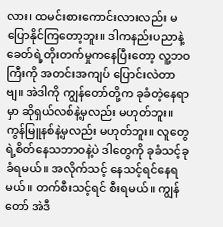လား၊ ထမင်းစားကောင်းလားလည်း မပြောနိုင်ကြတော့ဘူး။ ဒါကနည်းပညာနဲ့ ခေတ်ရဲ့တိုးတက်မှုကနေပြီးတော့ လူ့ဘဝကြီးကို အတင်းအကျပ် ပြောင်းလဲတာဗျ။ အဲဒါကို ကျွန်တော်တို့က ခုခံတဲ့နေရာမှာ ဆိုရှယ်လစ်နဲ့မှလည်း မဟုတ်ဘူး။ ကွန်မြူနစ်နဲ့မှလည်း မဟုတ်ဘူး။ လူတွေရဲ့စိတ်နေသဘာဝနဲ့ပဲ ဒါတွေကို ခုခံသင့်ခုခံရမယ်။ အလိုက်သင့် နေသင့်ရင်နေရမယ်။ တက်စီးသင့်ရင် စီးရမယ်။ ကျွန်တော် အဲဒီ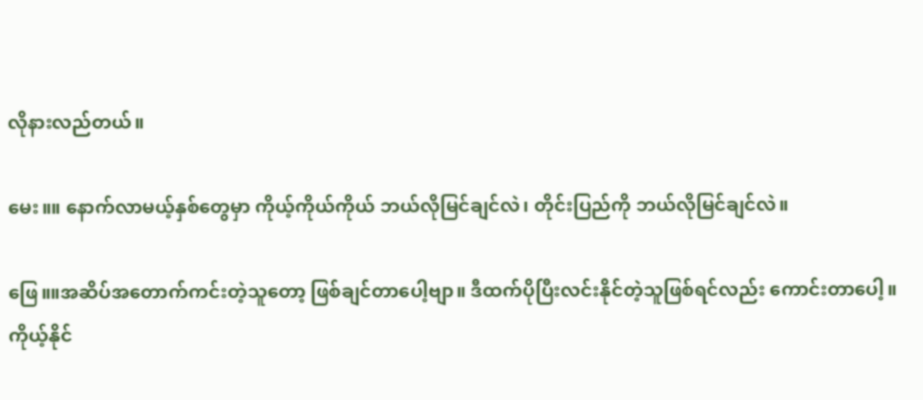လိုနားလည်တယ်။

မေး။။ နောက်လာမယ့်နှစ်တွေမှာ ကိုယ့်ကိုယ်ကိုယ် ဘယ်လိုမြင်ချင်လဲ၊ တိုင်းပြည်ကို ဘယ်လိုမြင်ချင်လဲ။

ဖြေ။။အဆိပ်အတောက်ကင်းတဲ့သူတော့ ဖြစ်ချင်တာပေါ့ဗျာ။ ဒီထက်ပိုပြီးလင်းနိုင်တဲ့သူဖြစ်ရင်လည်း ကောင်းတာပေါ့။ ကိုယ့်နိုင်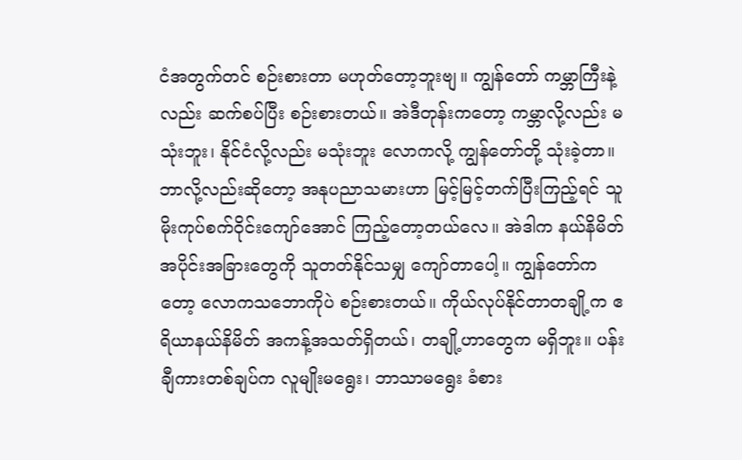ငံအတွက်တင် စဉ်းစားတာ မဟုတ်တော့ဘူးဗျ။ ကျွန်တော် ကမ္ဘာကြီးနဲ့လည်း ဆက်စပ်ပြီး စဉ်းစားတယ်။ အဲဒီတုန်းကတော့ ကမ္ဘာလို့လည်း မသုံးဘူး၊ နိုင်ငံလို့လည်း မသုံးဘူး လောကလို့ ကျွန်တော်တို့ သုံးခဲ့တာ။ ဘာလို့လည်းဆိုတော့ အနုပညာသမားဟာ မြင့်မြင့်တက်ပြီးကြည့်ရင် သူ မိုးကုပ်စက်ဝိုင်းကျော်အောင် ကြည့်တော့တယ်လေ။ အဲဒါက နယ်နိမိတ်အပိုင်းအခြားတွေကို သူတတ်နိုင်သမျှ ကျော်တာပေါ့။ ကျွန်တော်ကတော့ လောကသဘောကိုပဲ စဉ်းစားတယ်။ ကိုယ်လုပ်နိုင်တာတချို့က ဧရိယာနယ်နိမိတ် အကန့်အသတ်ရှိတယ်၊ တချို့ဟာတွေက မရှိဘူး။ ပန်းချီကားတစ်ချပ်က လူမျိုးမရွေး၊ ဘာသာမရွေး ခံစား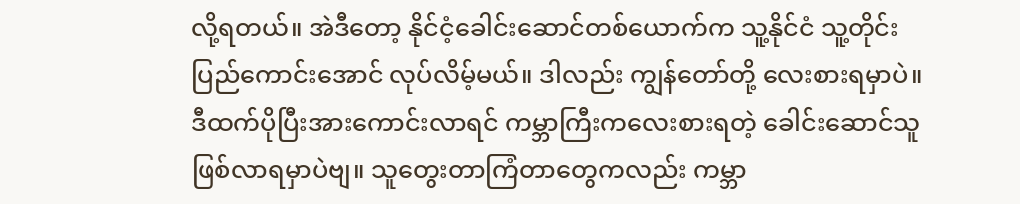လို့ရတယ်။ အဲဒီတော့ နိုင်ငံ့ခေါင်းဆောင်တစ်ယောက်က သူ့နိုင်ငံ သူ့တိုင်းပြည်ကောင်းအောင် လုပ်လိမ့်မယ်။ ဒါလည်း ကျွန်တော်တို့ လေးစားရမှာပဲ။ ဒီထက်ပိုပြီးအားကောင်းလာရင် ကမ္ဘာကြီးကလေးစားရတဲ့ ခေါင်းဆောင်သူ ဖြစ်လာရမှာပဲဗျ။ သူတွေးတာကြံတာတွေကလည်း ကမ္ဘာ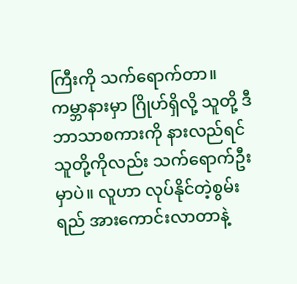ကြီးကို သက်ရောက်တာ။ ကမ္ဘာနားမှာ ဂြိုဟ်ရှိလို့ သူတို့ ဒီဘာသာစကားကို နားလည်ရင် သူတို့ကိုလည်း သက်ရောက်ဦးမှာပဲ။ လူဟာ လုပ်နိုင်တဲ့စွမ်းရည် အားကောင်းလာတာနဲ့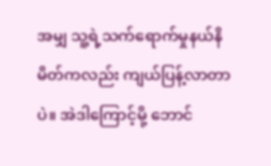အမျှ သူ့ရဲ့သက်ရောက်မှုနယ်နိမိတ်ကလည်း ကျယ်ပြန့်လာတာပဲ။ အဲဒါကြောင့်မို့ ဘောင်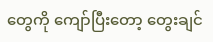တွေကို ကျော်ပြီးတော့ တွေးချင်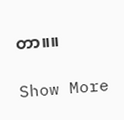တာ။။

Show More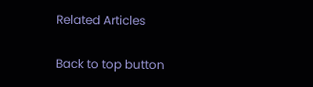Related Articles

Back to top button